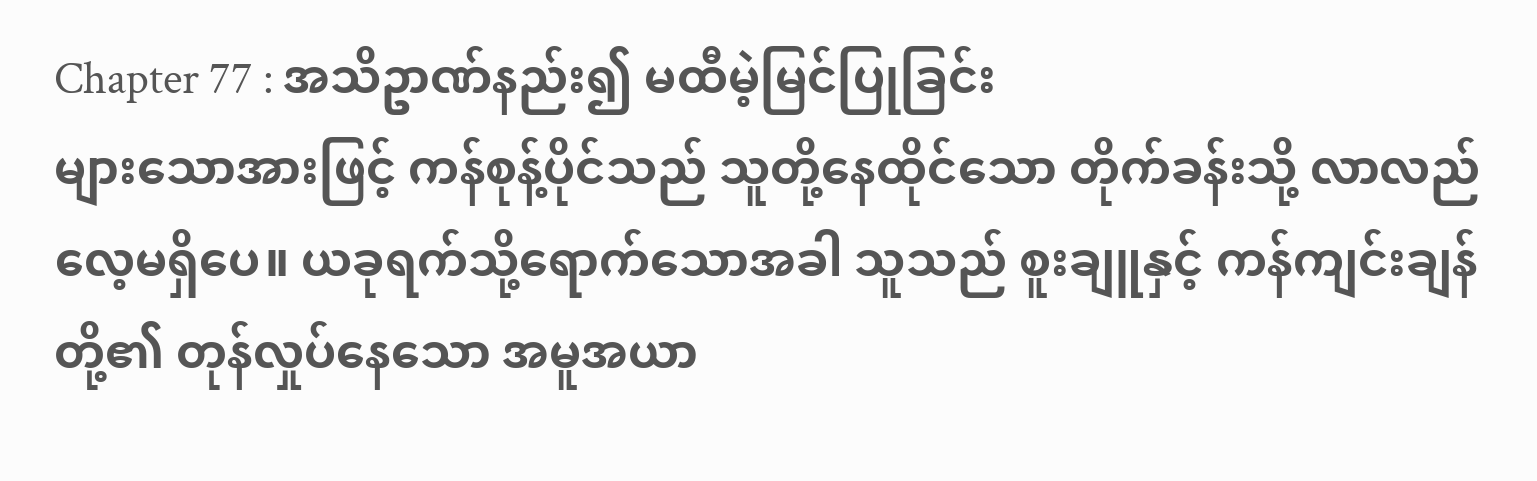Chapter 77 : အသိဥာဏ်နည်း၍ မထီမဲ့မြင်ပြုခြင်း
များသောအားဖြင့် ကန်စုန့်ပိုင်သည် သူတို့နေထိုင်သော တိုက်ခန်းသို့ လာလည်လေ့မရှိပေ။ ယခုရက်သို့ရောက်သောအခါ သူသည် စူးချူနှင့် ကန်ကျင်းချန်တို့၏ တုန်လှုပ်နေသော အမူအယာ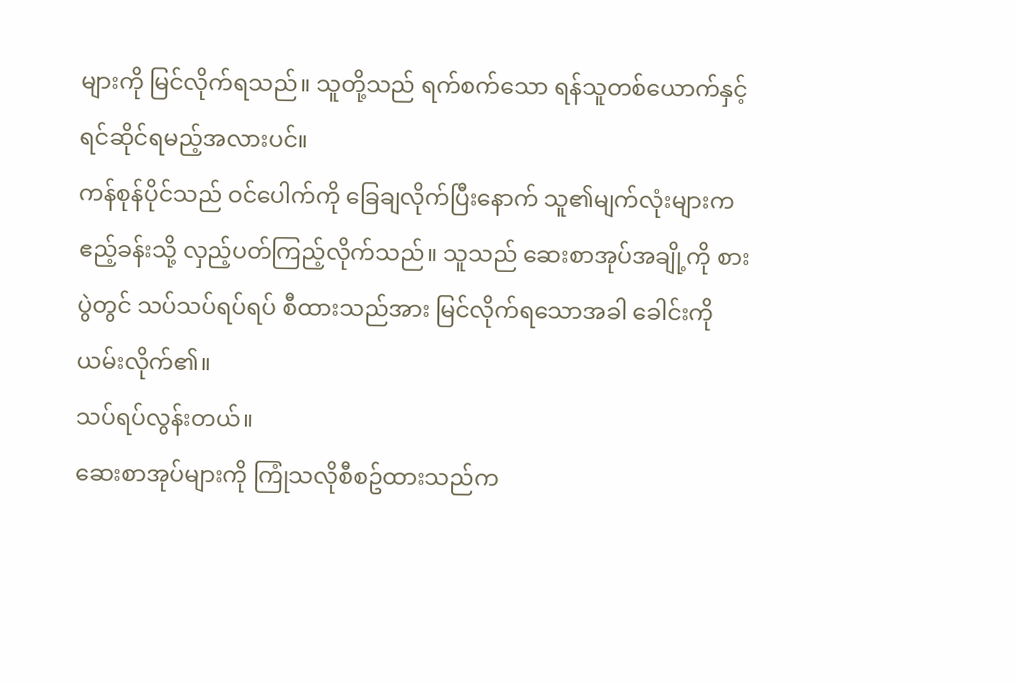များကို မြင်လိုက်ရသည်။ သူတို့သည် ရက်စက်သော ရန်သူတစ်ယောက်နှင့် ရင်ဆိုင်ရမည့်အလားပင်။
ကန်စုန်ပိုင်သည် ဝင်ပေါက်ကို ခြေချလိုက်ပြီးနောက် သူ၏မျက်လုံးများက ဧည့်ခန်းသို့ လှည့်ပတ်ကြည့်လိုက်သည်။ သူသည် ဆေးစာအုပ်အချို့ကို စားပွဲတွင် သပ်သပ်ရပ်ရပ် စီထားသည်အား မြင်လိုက်ရသောအခါ ခေါင်းကို ယမ်းလိုက်၏။
သပ်ရပ်လွန်းတယ်။
ဆေးစာအုပ်များကို ကြုံသလိုစီစဥ်ထားသည်က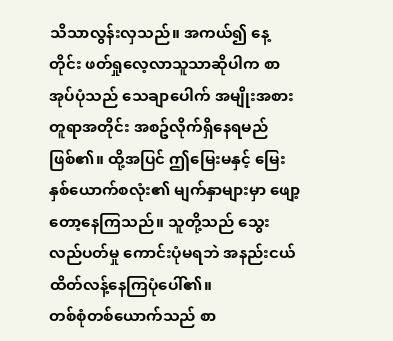သိသာလွန်းလှသည်။ အကယ်၍ နေ့တိုင်း ဖတ်ရှုလေ့လာသူသာဆိုပါက စာအုပ်ပုံသည် သေချာပေါက် အမျိုးအစားတူရာအတိုင်း အစဥ်လိုက်ရှိနေရမည်ဖြစ်၏။ ထို့အပြင် ဤမြေးမနှင့် မြေး နှစ်ယောက်စလုံး၏ မျက်နှာများမှာ ဖျော့တော့နေကြသည်။ သူတို့သည် သွေးလည်ပတ်မှု ကောင်းပုံမရဘဲ အနည်းငယ် ထိတ်လန့်နေကြပုံပေါ်၏။
တစ်စုံတစ်ယောက်သည် စာ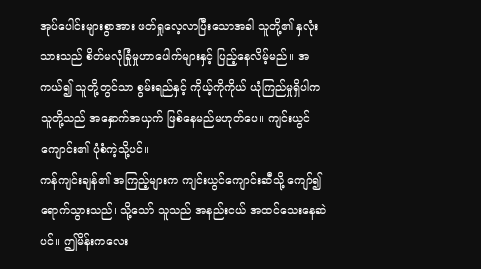အုပ်ပေါင်းများစွာအား ဖတ်ရှုလေ့လာပြီးသောအခါ သူတို့၏ နှလုံးသားသည် စိတ်မလုံခြုံမှုဟာပေါက်များနှင့် ပြည့်နေလိမ့်မည်။ အကယ်၍ သူတို့တွင်သာ စွမ်းရည်နှင့် ကိုယ့်ကိုကိုယ် ယုံကြည်မှုရှိပါက သူတို့သည် အနှောက်အယှက် ဖြစ်နေမည်မဟုတ်ပေ။ ကျင်းယွင်ကျောင်း၏ ပုံစံကဲ့သို့ပင်။
ကန်ကျင်းချန်၏ အကြည့်များက ကျင်းယွင်ကျောင်းဆီသို့ ကျော်၍ရောက်သွားသည်၊ သို့သော် သူသည် အနည်းငယ် အထင်သေးနေဆဲပင်။ ဤမိန်းကလေး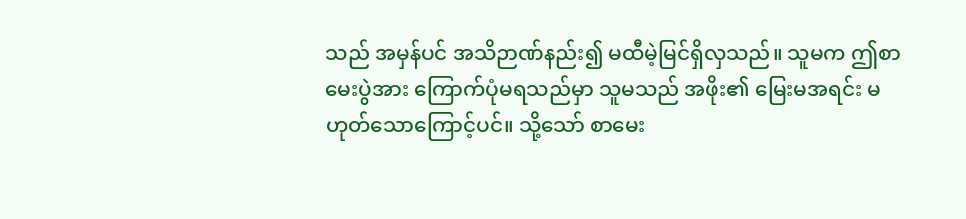သည် အမှန်ပင် အသိဉာဏ်နည်း၍ မထီမဲ့မြင်ရှိလှသည်။ သူမက ဤစာမေးပွဲအား ကြောက်ပုံမရသည်မှာ သူမသည် အဖိုး၏ မြေးမအရင်း မဟုတ်သောကြောင့်ပင်။ သို့သော် စာမေး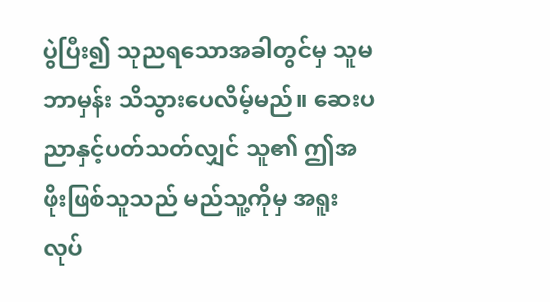ပွဲပြီး၍ သုညရသောအခါတွင်မှ သူမ ဘာမှန်း သိသွားပေလိမ့်မည်။ ဆေးပညာနှင့်ပတ်သတ်လျှင် သူ၏ ဤအဖိုးဖြစ်သူသည် မည်သူ့ကိုမှ အရူးလုပ်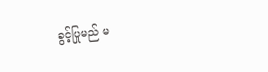ခွင့်ပြုမည် မ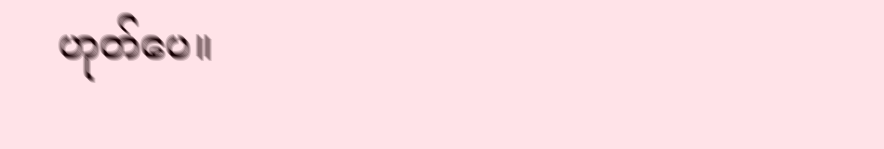ဟုတ်ပေ။